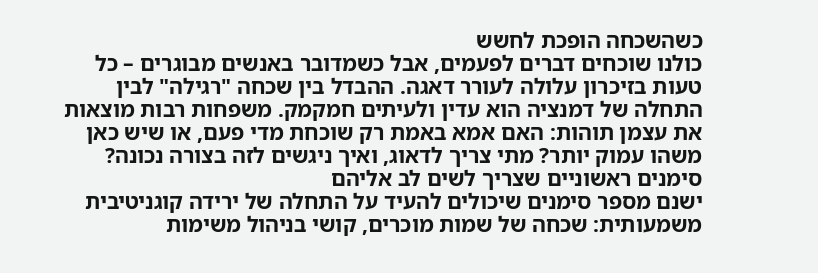כשהשכחה הופכת לחשש
כולנו שוכחים דברים לפעמים, אבל כשמדובר באנשים מבוגרים – כל טעות בזיכרון עלולה לעורר דאגה. ההבדל בין שכחה "רגילה" לבין התחלה של דמנציה הוא עדין ולעיתים חמקמק. משפחות רבות מוצאות את עצמן תוהות: האם אמא באמת רק שוכחת מדי פעם, או שיש כאן משהו עמוק יותר? מתי צריך לדאוג, ואיך ניגשים לזה בצורה נכונה?
סימנים ראשוניים שצריך לשים לב אליהם
ישנם מספר סימנים שיכולים להעיד על התחלה של ירידה קוגניטיבית משמעותית: שכחה של שמות מוכרים, קושי בניהול משימות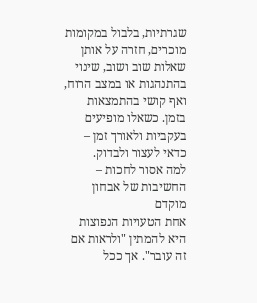שגרתיות, בלבול במקומות מוכרים, חזרה על אותן שאלות שוב ושוב, שינוי בהתנהגות או במצב הרוח, ואף קושי בהתמצאות בזמן. כשאלו מופיעים בעקביות ולאורך זמן – כדאי לעצור ולבדוק.
למה אסור לחכות – החשיבות של אבחון מוקדם
אחת הטעויות הנפוצות היא להמתין "ולראות אם זה עובר". אך ככל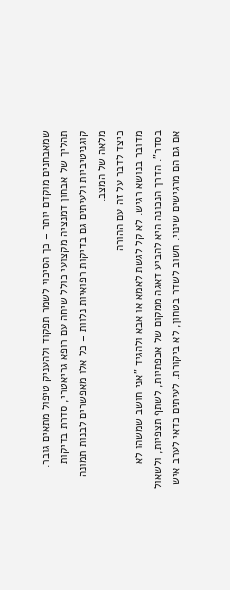שמאבחנים מוקדם יותר – כך הסיכוי לשמר תפקוד ולהעניק טיפול מתאים גובר. תהליך של אבחון דמנציה מקצועי כולל שיחה עם רופא גריאטרי, סדרת בדיקות קוגניטיביות ולעיתים גם בדיקות רפואיות נלוות – כל אלו מאפשרים לבנות תמונה מלאה של המצב.
כיצד לדבר על זה עם ההורה
מדובר בנושא רגיש. לא קל לגשת לאמא או אבא ולהגיד "אני חושב שמשהו לא בסדר". הדרך הנכונה היא להביע דאגה ממקום של אכפתיות, לשתף תצפיות, ולשאול אם גם הם מרגישים שינוי. חשוב לשדר בטחון, לא ביקורת. לעיתים כדאי לערב איש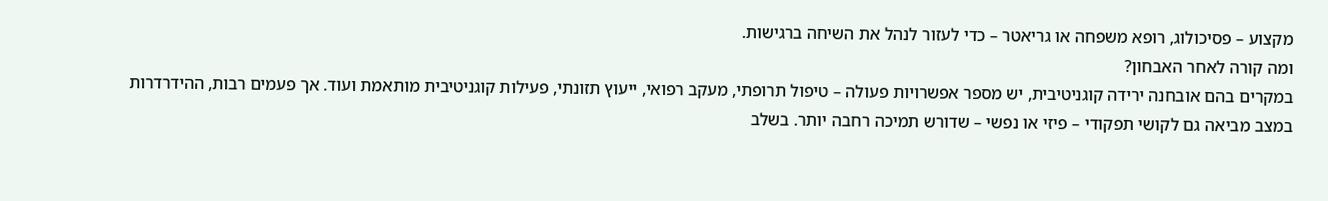מקצוע – פסיכולוג, רופא משפחה או גריאטר – כדי לעזור לנהל את השיחה ברגישות.
ומה קורה לאחר האבחון?
במקרים בהם אובחנה ירידה קוגניטיבית, יש מספר אפשרויות פעולה – טיפול תרופתי, מעקב רפואי, ייעוץ תזונתי, פעילות קוגניטיבית מותאמת ועוד. אך פעמים רבות, ההידרדרות במצב מביאה גם לקושי תפקודי – פיזי או נפשי – שדורש תמיכה רחבה יותר. בשלב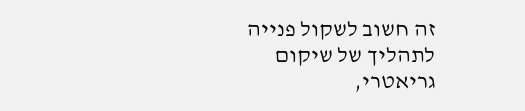זה חשוב לשקול פנייה לתהליך של שיקום גריאטרי,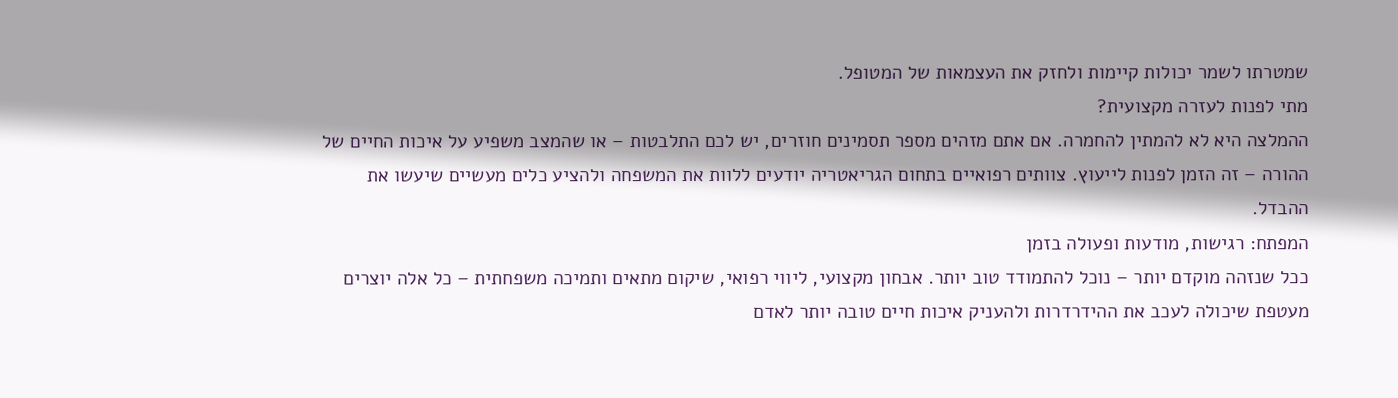שמטרתו לשמר יכולות קיימות ולחזק את העצמאות של המטופל.
מתי לפנות לעזרה מקצועית?
ההמלצה היא לא להמתין להחמרה. אם אתם מזהים מספר תסמינים חוזרים, יש לכם התלבטות – או שהמצב משפיע על איכות החיים של ההורה – זה הזמן לפנות לייעוץ. צוותים רפואיים בתחום הגריאטריה יודעים ללוות את המשפחה ולהציע כלים מעשיים שיעשו את ההבדל.
המפתח: רגישות, מודעות ופעולה בזמן
ככל שנזהה מוקדם יותר – נוכל להתמודד טוב יותר. אבחון מקצועי, ליווי רפואי, שיקום מתאים ותמיכה משפחתית – כל אלה יוצרים מעטפת שיכולה לעכב את ההידרדרות ולהעניק איכות חיים טובה יותר לאדם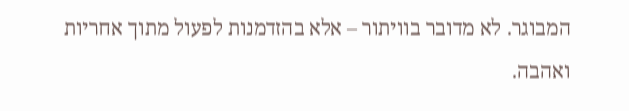המבוגר. לא מדובר בוויתור – אלא בהזדמנות לפעול מתוך אחריות ואהבה.